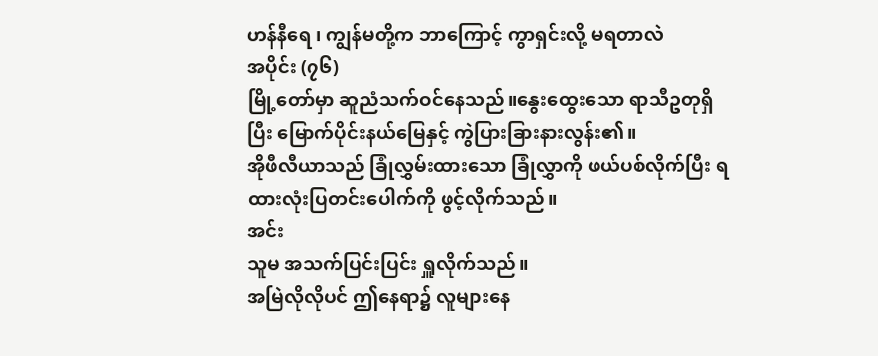ဟန်နီရေ ၊ ကျွန်မတို့က ဘာကြောင့် ကွာရှင်းလို့ မရတာလဲ
အပိုင်း (၇၆)
မြို့တော်မှာ ဆူညံသက်ဝင်နေသည်။နွေးထွေးသော ရာသီဥတုရှိပြီး မြောက်ပိုင်းနယ်မြေနှင့် ကွဲပြားခြားနားလွန်း၏။
အိုဖီလီယာသည် ခြုံလွှမ်းထားသော ခြုံလွှာကို ဖယ်ပစ်လိုက်ပြီး ရထားလုံးပြတင်းပေါက်ကို ဖွင့်လိုက်သည်။
အင်း
သူမ အသက်ပြင်းပြင်း ရှူလိုက်သည်။
အမြဲလိုလိုပင် ဤနေရာ၌ လူများနေ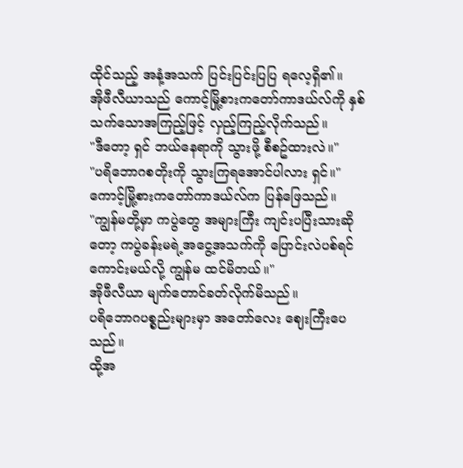ထိုင်သည့် အနံ့အသက် ပြင်းပြင်းပြပြ ရလေ့ရှိ၏။
အိုဖီလီယာသည် ကောင့်မြို့စားကတော်ကာဒယ်လ်ကို နှစ်သက်သောအကြည့်ဖြင့် လှည့်ကြည့်လိုက်သည်။
"ဒီတော့ ရှင် ဘယ်နေရာကို သွားဖို့ စီစဥ်ထားလဲ။"
"ပရိဘောဂစတိုးကို သွားကြရအောင်ပါလား ရှင်။"
ကောင့်မြို့စားကတော်ကာဒယ်လ်က ပြန်ဖြေသည်။
"ကျွန်မတို့မှာ ကပွဲတွေ အများကြီး ကျင်းပပြီးသားဆိုတော့ ကပွဲခန်းမရဲ့အငွေ့အသက်ကို ပြောင်းလဲပစ်ရင် ကောင်းမယ်လို့ ကျွန်မ ထင်မိတယ်။"
အိုဖီလီယာ မျက်တောင်ခတ်လိုက်မိသည်။
ပရိဘောဂပစ္စည်းများမှာ အတော်လေး ဈေးကြီးပေသည်။
ထို့အ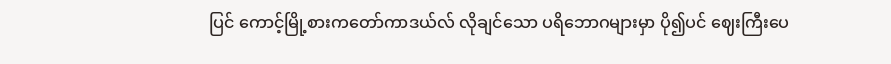ပြင် ကောင့်မြို့စားကတော်ကာဒယ်လ် လိုချင်သော ပရိဘောဂများမှာ ပို၍ပင် ဈေးကြီးပေ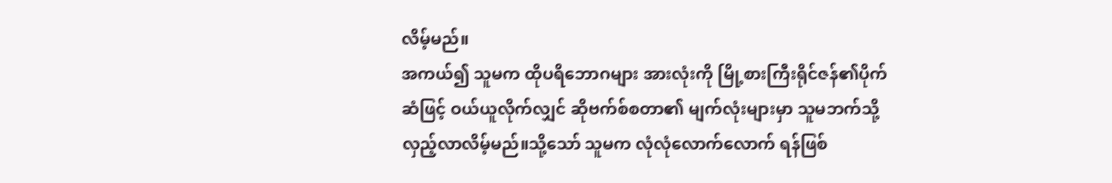လိမ့်မည်။
အကယ်၍ သူမက ထိုပရိဘောဂများ အားလုံးကို မြို့စားကြီးရိုင်ဇန်၏ပိုက်ဆံဖြင့် ဝယ်ယူလိုက်လျှင် ဆိုဗက်စ်စတာ၏ မျက်လုံးများမှာ သူမဘက်သို့ လှည့်လာလိမ့်မည်။သို့သော် သူမက လုံလုံလောက်လောက် ရန်ဖြစ်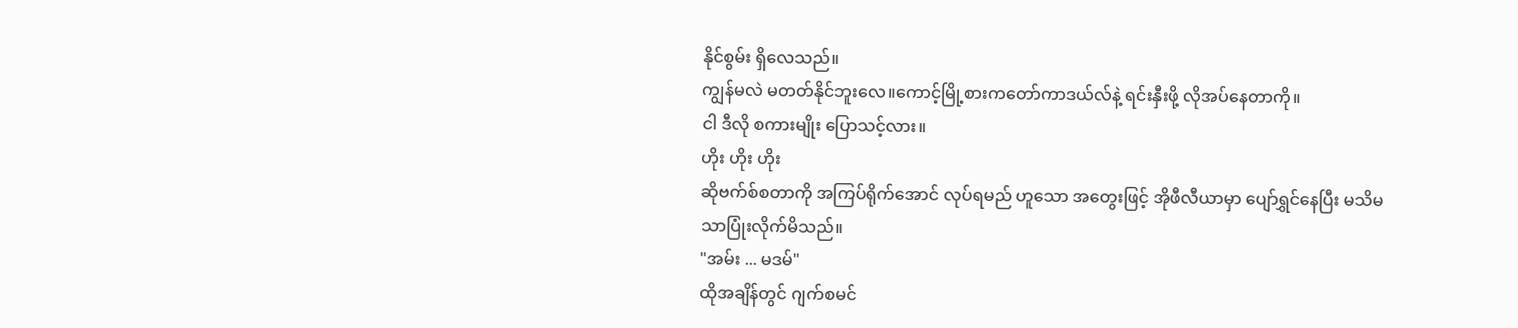နိုင်စွမ်း ရှိလေသည်။
ကျွန်မလဲ မတတ်နိုင်ဘူးလေ။ကောင့်မြို့စားကတော်ကာဒယ်လ်နဲ့ ရင်းနှီးဖို့ လိုအပ်နေတာကို။
ငါ ဒီလို စကားမျိုး ပြောသင့်လား။
ဟိုး ဟိုး ဟိုး
ဆိုဗက်စ်စတာကို အကြပ်ရိုက်အောင် လုပ်ရမည် ဟူသော အတွေးဖြင့် အိုဖီလီယာမှာ ပျော်ရွှင်နေပြီး မသိမသာပြုံးလိုက်မိသည်။
"အမ်း ... မဒမ်"
ထိုအချိန်တွင် ဂျက်စမင်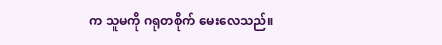က သူမကို ဂရုတစိုက် မေးလေသည်။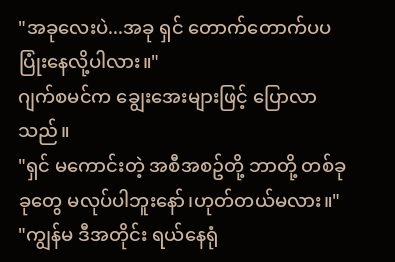"အခုလေးပဲ...အခု ရှင် တောက်တောက်ပပ ပြုံးနေလို့ပါလား။"
ဂျက်စမင်က ချွေးအေးများဖြင့် ပြောလာသည်။
"ရှင် မကောင်းတဲ့ အစီအစဥ်တို့ ဘာတို့ တစ်ခုခုတွေ မလုပ်ပါဘူးနော်၊ဟုတ်တယ်မလား။"
"ကျွန်မ ဒီအတိုင်း ရယ်နေရုံ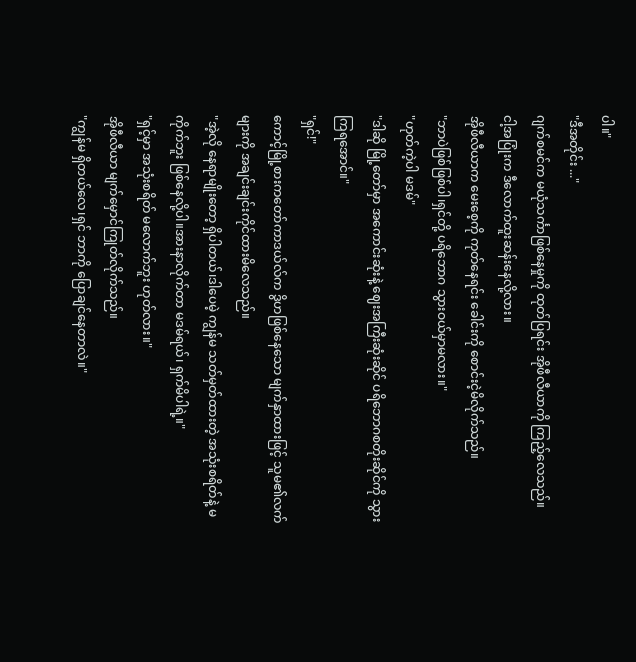ပါ။"
"ဒီအတိုင်း ..."
ဂျက်စမင်က မယုံသင်္ကာဖြစ်နေမှုကို ထုတ်ပြရင်း အိုဖီလီယာကို ကြည့်လေသည်။
ငါ့အပြုံးက ဒီလောက်ထူးဆန်းနေလို့လား။
အိုဖီလီယာက မေးစေ့ကို ကုတ်နေရင်း ခေါင်းကို စောင်းငဲ့မိလိုက်သည်။
"ဘာပဲဖြစ်ဖြစ်ပါ၊ရှင်တို့ ပရိဘောဂ သွားဝယ်မှာမလား။"
"ဟုတ်ကဲ့ပါ မဒမ်"
"ဒါဆို မြို့တော်မှာ အကောင်းဆုံးနဲ့ ဈေးအကြီးဆုံးဆိုင် ပရိဘောဂစတိုးဆိုင်ကို သွားကြရအောင်။"
"ရှင်!"
ကောင့်မြို့စားကတော်ကာဒယ်လ်က ဒွိဟဖြစ်နေသော မျက်နှာထားဖြင့် သူမ၏လက်များကို အချင်းချင်းကိုင်ထားမိလေသည်။
"အဲ့လို နေရာမျိုးတော့ ရှိပါတယ်၊ဒါပေမဲ့ ကျွန်မ သတ်မှတ်ထားတဲ့ အသုံးစရိတ်နဲ့ မကိုက်ဘူး ဖြစ်နေလို့ပါ။အားနာလိုက်တာ မဒမ်ရယ်၊ ရှက်မိပါရဲ့။"
"ရှင့်မှာ အသုံးစရိတ် မလောက်ဘူး ဟုတ်လား။"
အိုဖီလီယာ မျက်မှောင်ကြုတ်လိုက်သည်။
"ကျွန်မ ရှိတယ်လေ၊ရှင် ဘာကို ပြောချင်နေတာလဲ။"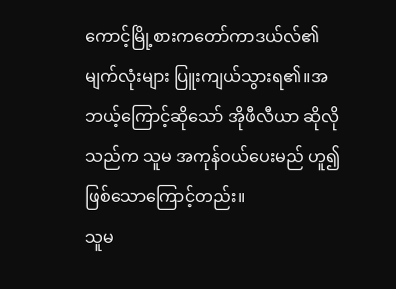ကောင့်မြို့စားကတော်ကာဒယ်လ်၏ မျက်လုံးများ ပြူးကျယ်သွားရ၏။အဘယ့်ကြောင့်ဆိုသော် အိုဖီလီယာ ဆိုလိုသည်က သူမ အကုန်ဝယ်ပေးမည် ဟူ၍ ဖြစ်သောကြောင့်တည်း။
သူမ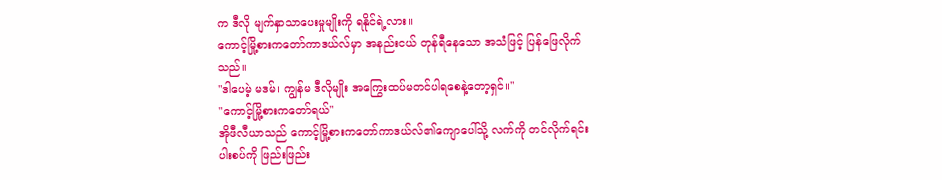က ဒီလို မျက်နှာသာပေးမှုမျိုးကို ရနိုင်ရဲ့လား။
ကောင့်မြို့စားကတော်ကာဒယ်လ်မှာ အနည်းငယ် တုန်ရီနေသော အသံဖြင့် ပြန်ဖြေလိုက်သည်။
"ဒါပေမဲ့ မဒမ်၊ ကျွန်မ ဒီလိုမျိုး အကြွေးထပ်မတင်ပါရစေနဲ့တော့ရှင်။"
"ကောင့်မြို့စားကတော်ရယ်"
အိုဖီလီယာသည် ကောင့်မြို့စားကတော်ကာဒယ်လ်၏ကျောပေါ်သို့ လက်ကို တင်လိုက်ရင်း ပါးစပ်ကို ဖြည်းဖြည်း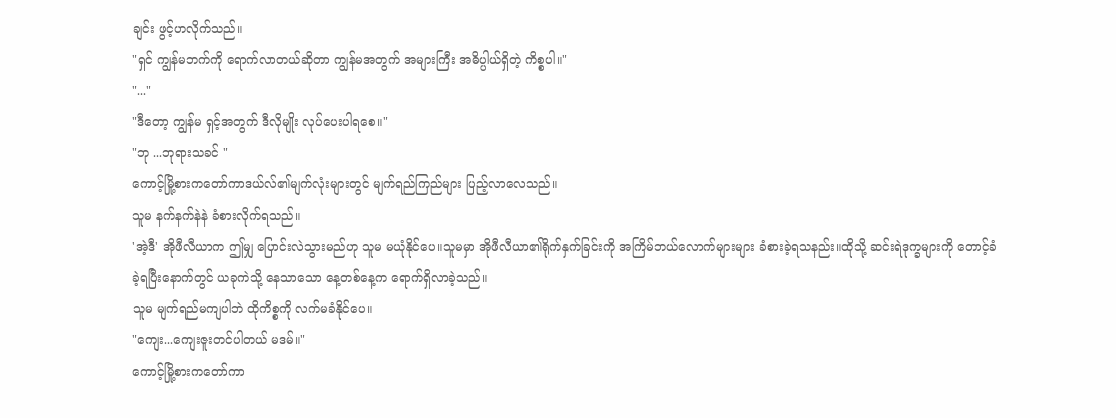ချင်း ဖွင့်ဟလိုက်သည်။
"ရှင် ကျွန်မဘက်ကို ရောက်လာတယ်ဆိုတာ ကျွန်မအတွက် အများကြီး အဓိပ္ပါယ်ရှိတဲ့ ကိစ္စပါ။"
"..."
"ဒီတော့ ကျွန်မ ရှင့်အတွက် ဒီလိုမျိုး လုပ်ပေးပါရစေ။"
"ဘု ...ဘုရားသခင် "
ကောင့်မြို့စားကတော်ကာဒယ်လ်၏မျက်လုံးများတွင် မျက်ရည်ကြည်များ ပြည့်လာလေသည်။
သူမ နက်နက်နဲနဲ ခံစားလိုက်ရသည်။
'အဲ့ဒီ' အိုဖီလီယာက ဤမျှ ပြောင်းလဲသွားမည်ဟု သူမ မယုံနိုင်ပေ။သူမမှာ အိုဖီလီယာ၏ရိုက်နှက်ခြင်းကို အကြိမ်ဘယ်လောက်များများ ခံစားခဲ့ရသနည်း။ထိုသို့ ဆင်းရဲဒုက္ခများကို တောင့်ခံခဲ့ရပြီးနောက်တွင် ယခုကဲသို့ နေသာသော နေ့တစ်နေ့က ရောက်ရှိလာခဲ့သည်။
သူမ မျက်ရည်မကျပါဘဲ ထိုကိစ္စကို လက်မခံနိုင်ပေ။
"ကျေး...ကျေးဇူးတင်ပါတယ် မဒမ်။"
ကောင့်မြို့စားကတော်ကာ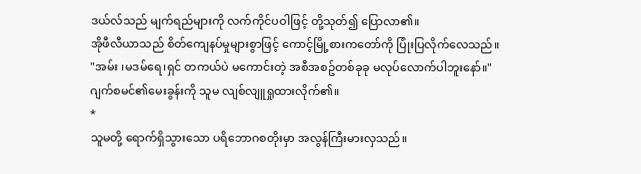ဒယ်လ်သည် မျက်ရည်များကို လက်ကိုင်ပဝါဖြင့် တို့သုတ်၍ ပြောလာ၏။
အိုဖီလီယာသည် စိတ်ကျေနပ်မှုများစွာဖြင့် ကောင့်မြို့စားကတော်ကို ပြုံးပြလိုက်လေသည်။
"အမ်း ၊မဒမ်ရေ၊ရှင် တကယ်ပဲ မကောင်းတဲ့ အစီအစဥ်တစ်ခုခု မလုပ်လောက်ပါဘူးနော်။"
ဂျက်စမင်၏မေးခွန်းကို သူမ လျစ်လျူရှုထားလိုက်၏။
*
သူမတို့ ရောက်ရှိသွားသော ပရိဘောဂစတိုးမှာ အလွန်ကြီးမားလှသည်။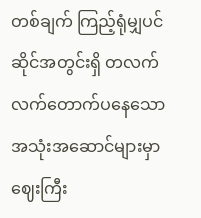တစ်ချက် ကြည့်ရုံမျှပင် ဆိုင်အတွင်းရှိ တလက်လက်တောက်ပနေသော အသုံးအဆောင်များမှာ ဈေးကြီး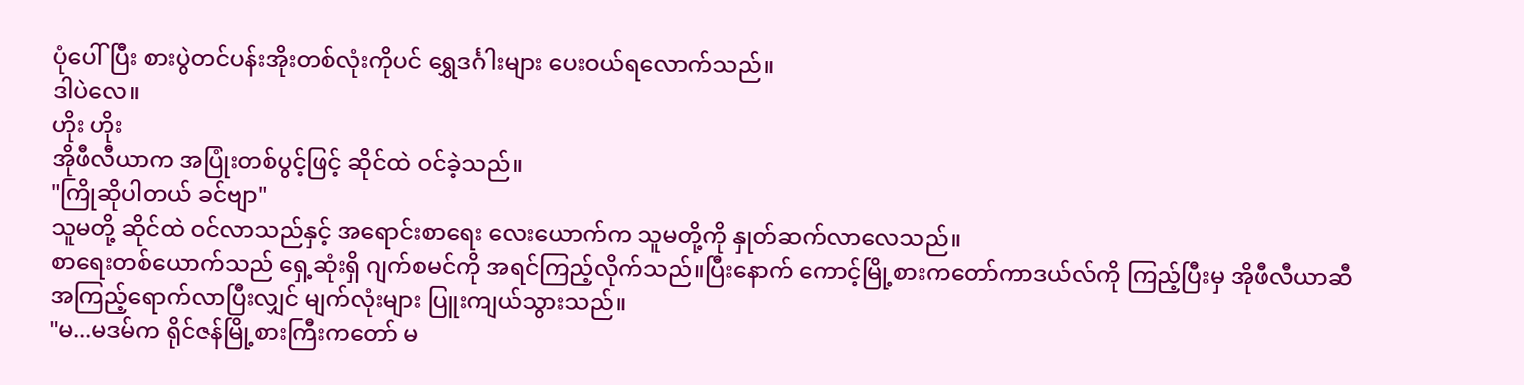ပုံပေါ်ပြီး စားပွဲတင်ပန်းအိုးတစ်လုံးကိုပင် ရွှေဒင်္ဂါးများ ပေးဝယ်ရလောက်သည်။
ဒါပဲလေ။
ဟိုး ဟိုး
အိုဖီလီယာက အပြုံးတစ်ပွင့်ဖြင့် ဆိုင်ထဲ ဝင်ခဲ့သည်။
"ကြိုဆိုပါတယ် ခင်ဗျာ"
သူမတို့ ဆိုင်ထဲ ဝင်လာသည်နှင့် အရောင်းစာရေး လေးယောက်က သူမတို့ကို နှုတ်ဆက်လာလေသည်။
စာရေးတစ်ယောက်သည် ရှေ့ဆုံးရှိ ဂျက်စမင်ကို အရင်ကြည့်လိုက်သည်။ပြီးနောက် ကောင့်မြို့စားကတော်ကာဒယ်လ်ကို ကြည့်ပြီးမှ အိုဖီလီယာဆီ အကြည့်ရောက်လာပြီးလျှင် မျက်လုံးများ ပြူးကျယ်သွားသည်။
"မ...မဒမ်က ရိုင်ဇန်မြို့စားကြီးကတော် မ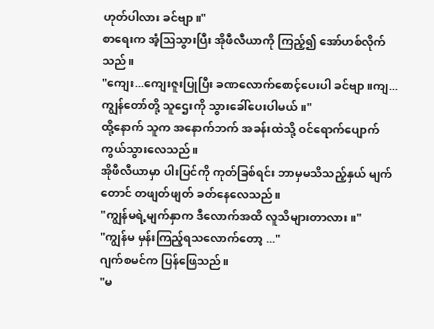ဟုတ်ပါလား ခင်ဗျာ။"
စာရေးက အံ့ဩသွားပြီး အိုဖီလီယာကို ကြည့်၍ အော်ဟစ်လိုက်သည်။
"ကျေး...ကျေးဇူးပြုပြီး ခဏလောက်စောင့်ပေးပါ ခင်ဗျာ။ကျ...ကျွန်တော်တို့ သူဌေးကို သွားခေါ်ပေးပါမယ်။"
ထို့နောက် သူက အနောက်ဘက် အခန်းထဲသို့ ဝင်ရောက်ပျောက်ကွယ်သွားလေသည်။
အိုဖီလီယာမှာ ပါးပြင်ကို ကုတ်ခြစ်ရင်း ဘာမှမသိသည့်နှယ် မျက်တောင် တဖျတ်ဖျတ် ခတ်နေလေသည်။
"ကျွန်မရဲ့မျက်နှာက ဒီလောက်အထိ လူသိများတာလား။"
"ကျွန်မ မှန်းကြည့်ရသလောက်တော့ ..."
ဂျက်စမင်က ပြန်ဖြေသည်။
"မ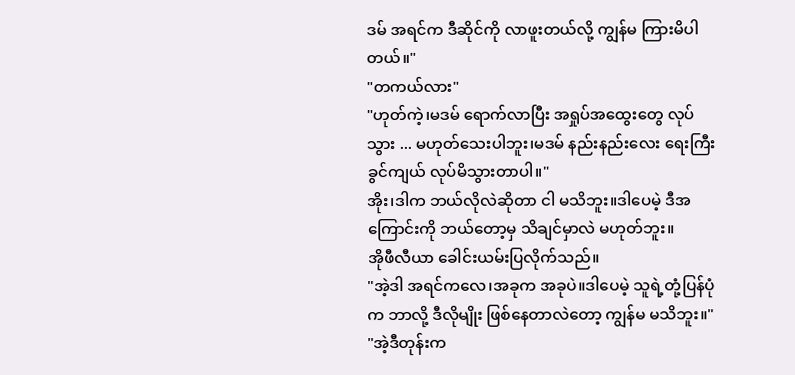ဒမ် အရင်က ဒီဆိုင်ကို လာဖူးတယ်လို့ ကျွန်မ ကြားမိပါတယ်။"
"တကယ်လား"
"ဟုတ်ကဲ့၊မဒမ် ရောက်လာပြီး အရှုပ်အထွေးတွေ လုပ်သွား ... မဟုတ်သေးပါဘူး၊မဒမ် နည်းနည်းလေး ရေးကြီးခွင်ကျယ် လုပ်မိသွားတာပါ။"
အိုး၊ဒါက ဘယ်လိုလဲဆိုတာ ငါ မသိဘူး။ဒါပေမဲ့ ဒီအကြောင်းကို ဘယ်တော့မှ သိချင်မှာလဲ မဟုတ်ဘူး။
အိုဖီလီယာ ခေါင်းယမ်းပြလိုက်သည်။
"အဲ့ဒါ အရင်ကလေ၊အခုက အခုပဲ။ဒါပေမဲ့ သူရဲ့တုံ့ပြန်ပုံက ဘာလို့ ဒီလိုမျိုး ဖြစ်နေတာလဲတော့ ကျွန်မ မသိဘူး။"
"အဲ့ဒီတုန်းက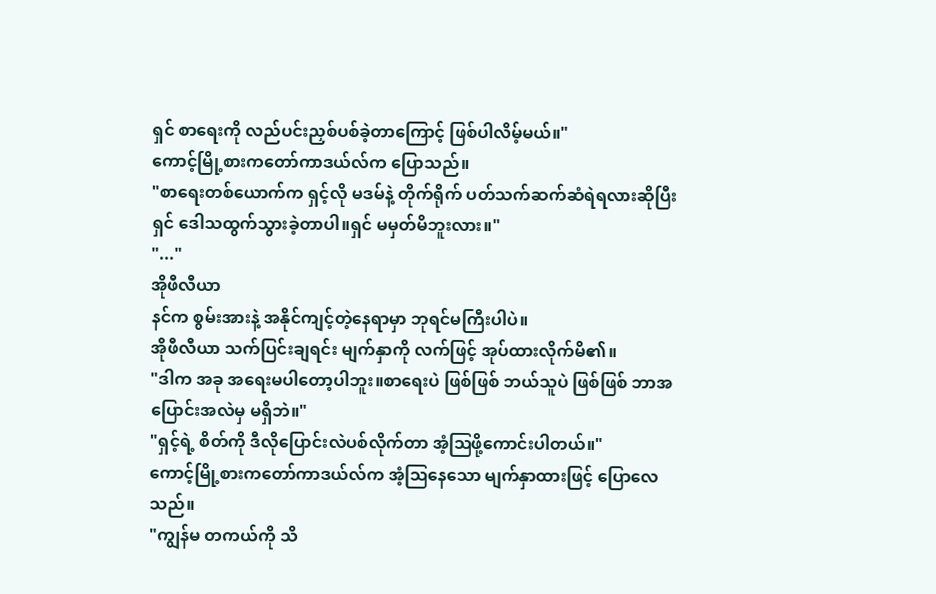ရှင် စာရေးကို လည်ပင်းညှစ်ပစ်ခဲ့တာကြောင့် ဖြစ်ပါလိမ့်မယ်။"
ကောင့်မြို့စားကတော်ကာဒယ်လ်က ပြောသည်။
"စာရေးတစ်ယောက်က ရှင့်လို မဒမ်နဲ့ တိုက်ရိုက် ပတ်သက်ဆက်ဆံရဲရလားဆိုပြီး ရှင် ဒေါသထွက်သွားခဲ့တာပါ။ရှင် မမှတ်မိဘူးလား။"
"..."
အိုဖီလီယာ
နင်က စွမ်းအားနဲ့ အနိုင်ကျင့်တဲ့နေရာမှာ ဘုရင်မကြီးပါပဲ။
အိုဖီလီယာ သက်ပြင်းချရင်း မျက်နှာကို လက်ဖြင့် အုပ်ထားလိုက်မိ၏။
"ဒါက အခု အရေးမပါတော့ပါဘူး။စာရေးပဲ ဖြစ်ဖြစ် ဘယ်သူပဲ ဖြစ်ဖြစ် ဘာအပြောင်းအလဲမှ မရှိဘဲ။"
"ရှင့်ရဲ့ စိတ်ကို ဒီလိုပြောင်းလဲပစ်လိုက်တာ အံ့ဩဖို့ကောင်းပါတယ်။"
ကောင့်မြို့စားကတော်ကာဒယ်လ်က အံ့ဩနေသော မျက်နှာထားဖြင့် ပြောလေသည်။
"ကျွန်မ တကယ်ကို သိ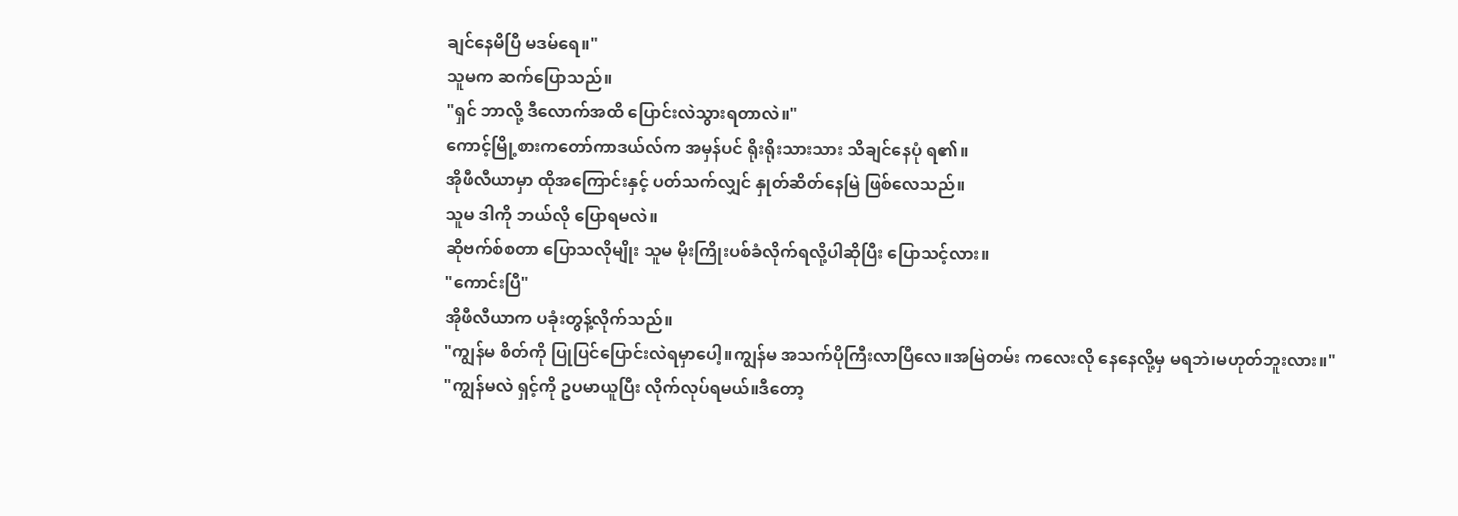ချင်နေမိပြီ မဒမ်ရေ။"
သူမက ဆက်ပြောသည်။
"ရှင် ဘာလို့ ဒီလောက်အထိ ပြောင်းလဲသွားရတာလဲ။"
ကောင့်မြို့စားကတော်ကာဒယ်လ်က အမှန်ပင် ရိုးရိုးသားသား သိချင်နေပုံ ရ၏။
အိုဖီလီယာမှာ ထိုအကြောင်းနှင့် ပတ်သက်လျှင် နှုတ်ဆိတ်နေမြဲ ဖြစ်လေသည်။
သူမ ဒါကို ဘယ်လို ပြောရမလဲ။
ဆိုဗက်စ်စတာ ပြောသလိုမျိုး သူမ မိုးကြိုးပစ်ခံလိုက်ရလို့ပါဆိုပြီး ပြောသင့်လား။
"ကောင်းပြီ"
အိုဖီလီယာက ပခုံးတွန့်လိုက်သည်။
"ကျွန်မ စိတ်ကို ပြုပြင်ပြောင်းလဲရမှာပေါ့။ကျွန်မ အသက်ပိုကြီးလာပြီလေ။အမြဲတမ်း ကလေးလို နေနေလို့မှ မရဘဲ၊မဟုတ်ဘူးလား။"
"ကျွန်မလဲ ရှင့်ကို ဥပမာယူပြီး လိုက်လုပ်ရမယ်။ဒီတော့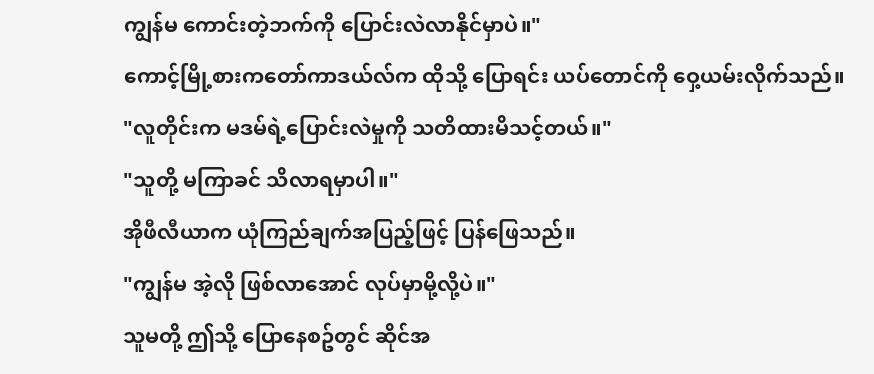ကျွန်မ ကောင်းတဲ့ဘက်ကို ပြောင်းလဲလာနိုင်မှာပဲ။"
ကောင့်မြို့စားကတော်ကာဒယ်လ်က ထိုသို့ ပြောရင်း ယပ်တောင်ကို ဝှေ့ယမ်းလိုက်သည်။
"လူတိုင်းက မဒမ်ရဲ့ပြောင်းလဲမှုကို သတိထားမိသင့်တယ်။"
"သူတို့ မကြာခင် သိလာရမှာပါ။"
အိုဖီလီယာက ယုံကြည်ချက်အပြည့်ဖြင့် ပြန်ဖြေသည်။
"ကျွန်မ အဲ့လို ဖြစ်လာအောင် လုပ်မှာမို့လို့ပဲ။"
သူမတို့ ဤသို့ ပြောနေစဥ်တွင် ဆိုင်အ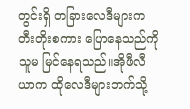တွင်းရှိ တခြားလေဒီများက တီးတိုးစကား ပြောနေသည်ကို သူမ မြင်နေရသည်။အိုဖီလီယာက ထိုလေဒီများဘက်သို့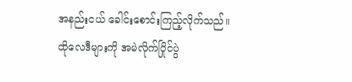အနည်းငယ် ခေါင်းစောင်းကြည့်လိုက်သည်။
ထိုလေဒီများကို အမဲလိုက်ပြိုင်ပွဲ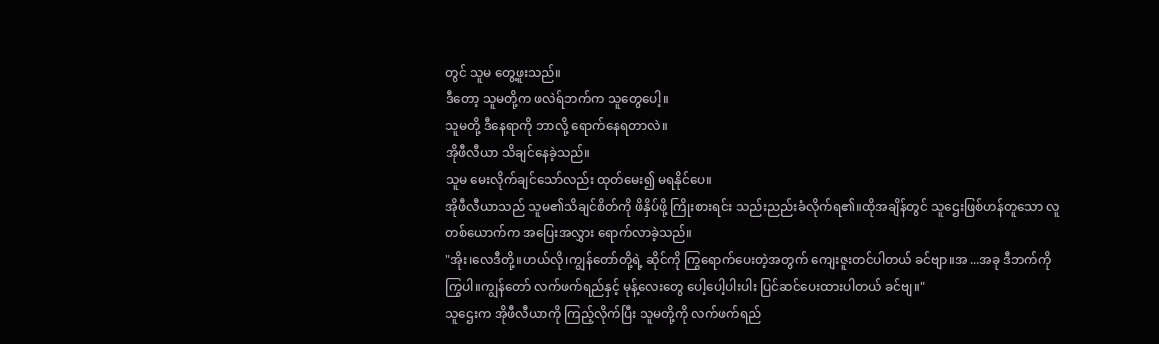တွင် သူမ တွေ့ဖူးသည်။
ဒီတော့ သူမတို့က ဖလဲရ်ဘက်က သူတွေပေါ့။
သူမတို့ ဒီနေရာကို ဘာလို့ ရောက်နေရတာလဲ။
အိုဖီလီယာ သိချင်နေခဲ့သည်။
သူမ မေးလိုက်ချင်သော်လည်း ထုတ်မေး၍ မရနိုင်ပေ။
အိုဖီလီယာသည် သူမ၏သိချင်စိတ်ကို ဖိနှိပ်ဖို့ ကြိုးစားရင်း သည်းညည်းခံလိုက်ရ၏။ထိုအချိန်တွင် သူဌေးဖြစ်ဟန်တူသော လူတစ်ယောက်က အပြေးအလွှား ရောက်လာခဲ့သည်။
"အိုး၊လေဒီတို့။ဟယ်လို၊ကျွန်တော်တို့ရဲ့ ဆိုင်ကို ကြွရောက်ပေးတဲ့အတွက် ကျေးဇူးတင်ပါတယ် ခင်ဗျာ။အ ...အခု ဒီဘက်ကို ကြွပါ။ကျွန်တော် လက်ဖက်ရည်နှင့် မုန့်လေးတွေ ပေါ့ပေါ့ပါးပါး ပြင်ဆင်ပေးထားပါတယ် ခင်ဗျ။"
သူဌေးက အိုဖီလီယာကို ကြည့်လိုက်ပြီး သူမတို့ကို လက်ဖက်ရည်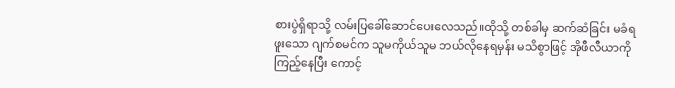စားပွဲရှိရာသို့ လမ်းပြခေါ်ဆောင်ပေးလေသည်။ထိုသို့ တစ်ခါမှ ဆက်ဆံခြင်း မခံရဖူးသော ဂျက်စမင်က သူမကိုယ်သူမ ဘယ်လိုနေရမှန်း မသိစွာဖြင့် အိုဖီလီယာကို ကြည့်နေပြီး ကောင့်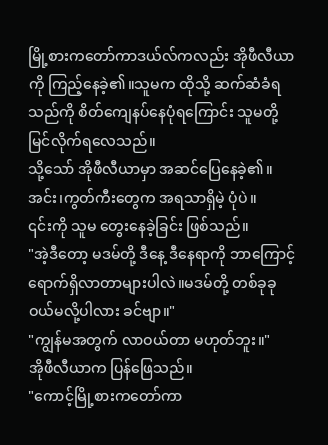မြို့စားကတော်ကာဒယ်လ်ကလည်း အိုဖီလီယာကို ကြည့်နေခဲ့၏။သူမက ထိုသို့ ဆက်ဆံခံရသည်ကို စိတ်ကျေနပ်နေပုံရကြောင်း သူမတို့ မြင်လိုက်ရလေသည်။
သို့သော် အိုဖီလီယာမှာ အဆင်ပြေနေခဲ့၏။
အင်း၊ကွတ်ကီးတွေက အရသာရှိမဲ့ ပုံပဲ။
၎င်းကို သူမ တွေးနေခဲ့ခြင်း ဖြစ်သည်။
"အဲ့ဒီတော့ မဒမ်တို့ ဒီနေ့ ဒီနေရာကို ဘာကြောင့် ရောက်ရှိလာတာများပါလဲ။မဒမ်တို့ တစ်ခုခု ဝယ်မလို့ပါလား ခင်ဗျာ။"
"ကျွန်မအတွက် လာဝယ်တာ မဟုတ်ဘူး။"
အိုဖီလီယာက ပြန်ဖြေသည်။
"ကောင့်မြို့စားကတော်ကာ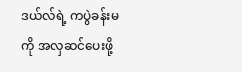ဒယ်လ်ရဲ့ ကပွဲခန်းမကို အလှဆင်ပေးဖို့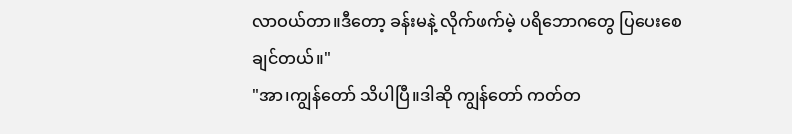လာဝယ်တာ။ဒီတော့ ခန်းမနဲ့ လိုက်ဖက်မဲ့ ပရိဘောဂတွေ ပြပေးစေချင်တယ်။"
"အာ၊ကျွန်တော် သိပါပြီ။ဒါဆို ကျွန်တော် ကတ်တ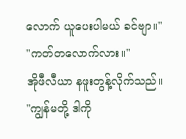လောက် ယူပေးပါမယ် ခင်ဗျာ။"
"ကတ်တလောက်လား။"
အိုဖီလီယာ နဖူးတွန့်လိုက်သည်။
"ကျွန်မတို့ ဒါကို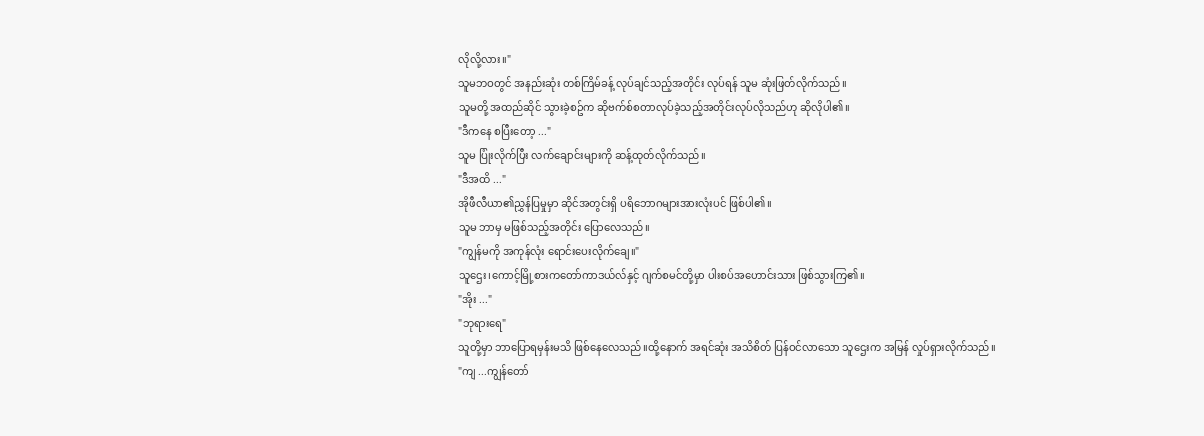လိုလို့လား။"
သူမဘဝတွင် အနည်းဆုံး တစ်ကြိမ်ခန့် လုပ်ချင်သည့်အတိုင်း လုပ်ရန် သူမ ဆုံးဖြတ်လိုက်သည်။
သူမတို့ အထည်ဆိုင် သွားခဲ့စဥ်က ဆိုဗက်စ်စတာလုပ်ခဲ့သည့်အတိုင်းလုပ်လိုသည်ဟု ဆိုလိုပါ၏။
"ဒီကနေ စပြီးတော့ ..."
သူမ ပြုံးလိုက်ပြီး လက်ချောင်းများကို ဆန့်ထုတ်လိုက်သည်။
"ဒီအထိ ..."
အိုဖီလီယာ၏ညွှန်ပြမှုမှာ ဆိုင်အတွင်းရှိ ပရိဘောဂများအားလုံးပင် ဖြစ်ပါ၏။
သူမ ဘာမှ မဖြစ်သည့်အတိုင်း ပြောလေသည်။
"ကျွန်မကို အကုန်လုံး ရောင်းပေးလိုက်ချေ။"
သူဌေး၊ကောင့်မြို့စားကတော်ကာဒယ်လ်နှင့် ဂျက်စမင်တို့မှာ ပါးစပ်အဟောင်းသား ဖြစ်သွားကြ၏။
"အိုး ..."
"ဘုရားရေ"
သူတို့မှာ ဘာပြောရမှန်းမသိ ဖြစ်နေလေသည်။ထို့နောက် အရင်ဆုံး အသိစိတ် ပြန်ဝင်လာသော သူဌေးက အမြန် လှုပ်ရှားလိုက်သည်။
"ကျ ...ကျွန်တော်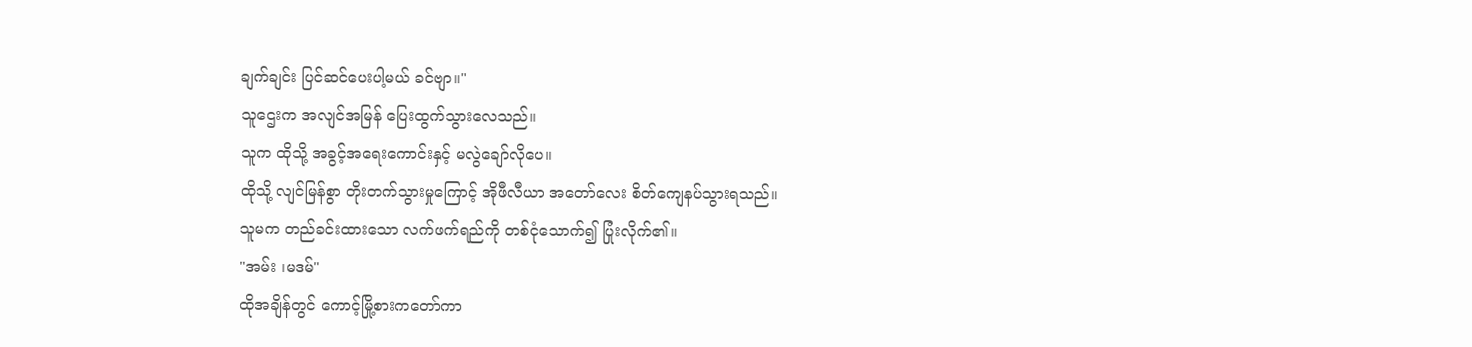ချက်ချင်း ပြင်ဆင်ပေးပါ့မယ် ခင်ဗျာ။"
သူဌေးက အလျင်အမြန် ပြေးထွက်သွားလေသည်။
သူက ထိုသို့ အခွင့်အရေးကောင်းနှင့် မလွဲချော်လိုပေ။
ထိုသို့ လျင်မြန်စွာ တိုးတက်သွားမှုကြောင့် အိုဖီလီယာ အတော်လေး စိတ်ကျေနပ်သွားရသည်။
သူမက တည်ခင်းထားသော လက်ဖက်ရည်ကို တစ်ငုံသောက်၍ ပြုံးလိုက်၏။
"အမ်း ၊မဒမ်"
ထိုအချိန်တွင် ကောင့်မြို့စားကတော်ကာ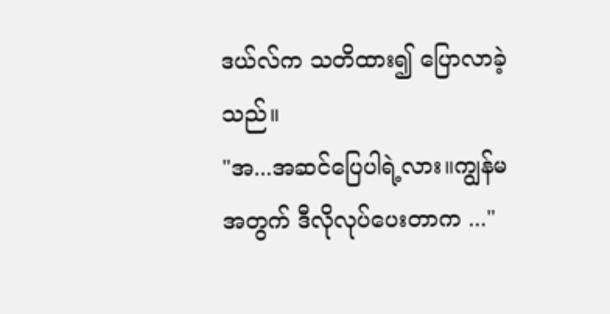ဒယ်လ်က သတိထား၍ ပြောလာခဲ့သည်။
"အ...အဆင်ပြေပါရဲ့လား။ကျွန်မအတွက် ဒီလိုလုပ်ပေးတာက ..."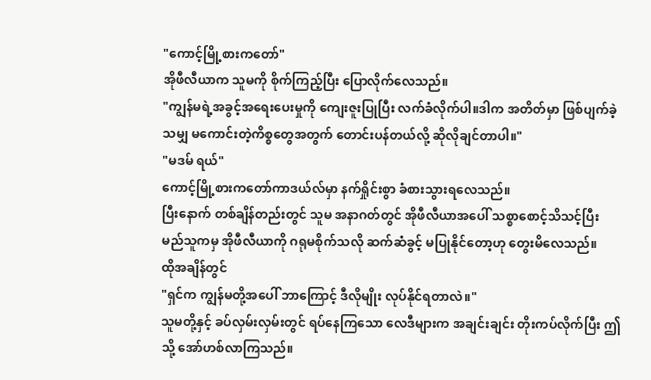"ကောင့်မြို့စားကတော်"
အိုဖီလီယာက သူမကို စိုက်ကြည့်ပြီး ပြောလိုက်လေသည်။
"ကျွန်မရဲ့အခွင့်အရေးပေးမှုကို ကျေးဇူးပြုပြီး လက်ခံလိုက်ပါ။ဒါက အတိတ်မှာ ဖြစ်ပျက်ခဲ့သမျှ မကောင်းတဲ့ကိစ္စတွေအတွက် တောင်းပန်တယ်လို့ ဆိုလိုချင်တာပါ။"
"မဒမ် ရယ်"
ကောင့်မြို့စားကတော်ကာဒယ်လ်မှာ နက်ရှိုင်းစွာ ခံစားသွားရလေသည်။
ပြီးနောက် တစ်ချိန်တည်းတွင် သူမ အနာဂတ်တွင် အိုဖီလီယာအပေါ် သစ္စာစောင့်သိသင့်ပြီး မည်သူကမှ အိုဖီလီယာကို ဂရုမစိုက်သလို ဆက်ဆံခွင့် မပြုနိုင်တော့ဟု တွေးမိလေသည်။
ထိုအချိန်တွင်
"ရှင်က ကျွန်မတို့အပေါ် ဘာကြောင့် ဒီလိုမျိုး လုပ်နိုင်ရတာလဲ။"
သူမတို့နှင့် ခပ်လှမ်းလှမ်းတွင် ရပ်နေကြသော လေဒီများက အချင်းချင်း တိုးကပ်လိုက်ပြီး ဤသို့ အော်ဟစ်လာကြသည်။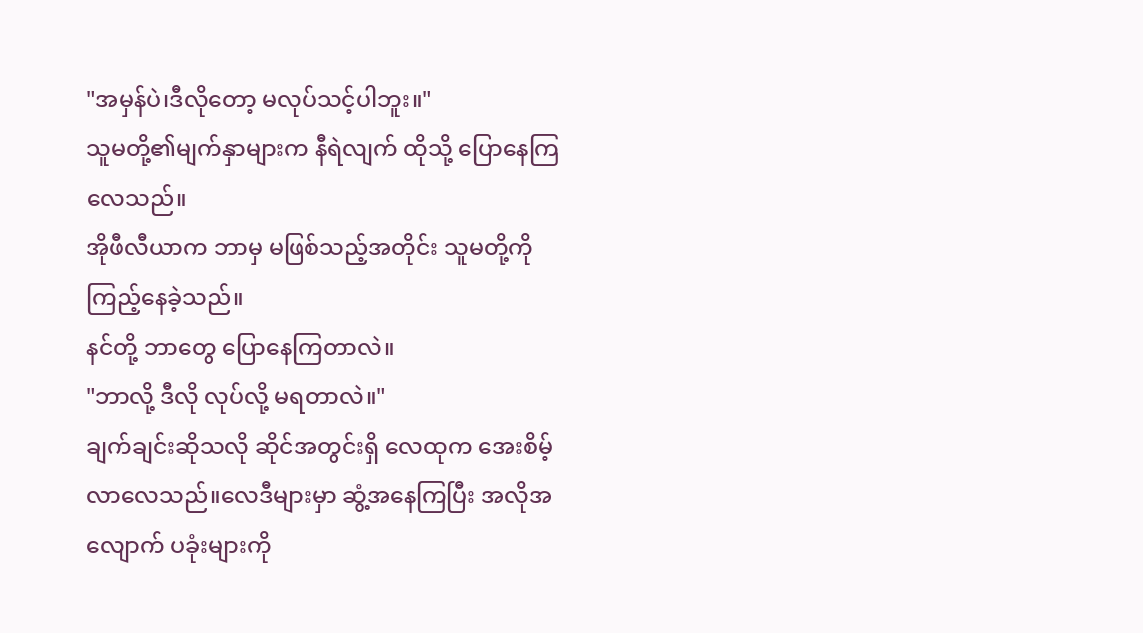"အမှန်ပဲ၊ဒီလိုတော့ မလုပ်သင့်ပါဘူး။"
သူမတို့၏မျက်နှာများက နီရဲလျက် ထိုသို့ ပြောနေကြလေသည်။
အိုဖီလီယာက ဘာမှ မဖြစ်သည့်အတိုင်း သူမတို့ကို ကြည့်နေခဲ့သည်။
နင်တို့ ဘာတွေ ပြောနေကြတာလဲ။
"ဘာလို့ ဒီလို လုပ်လို့ မရတာလဲ။"
ချက်ချင်းဆိုသလို ဆိုင်အတွင်းရှိ လေထုက အေးစိမ့်လာလေသည်။လေဒီများမှာ ဆွံ့အနေကြပြီး အလိုအလျောက် ပခုံးများကို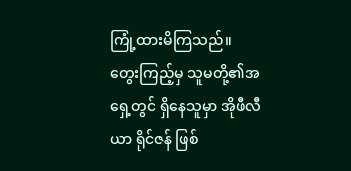ကြုံ့ထားမိကြသည်။
တွေးကြည့်မှ သူမတို့၏အရှေ့တွင် ရှိနေသူမှာ အိုဖီလီယာ ရိုင်ဇန် ဖြစ်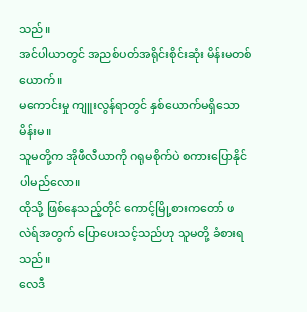သည်။
အင်ပါယာတွင် အညစ်ပတ်အရိုင်းစိုင်းဆုံး မိန်းမတစ်ယောက်။
မကောင်းမှု ကျူးလွန်ရာတွင် နှစ်ယောက်မရှိသော မိန်းမ။
သူမတို့က အိုဖီလီယာကို ဂရုမစိုက်ပဲ စကားပြောနိုင်ပါမည်လော။
ထိုသို့ ဖြစ်နေသည့်တိုင် ကောင့်မြို့စားကတော် ဖလဲရ်အတွက် ပြောပေးသင့်သည်ဟု သူမတို့ ခံစားရသည်။
လေဒီ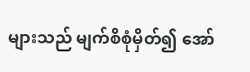များသည် မျက်စိစုံမှိတ်၍ အော်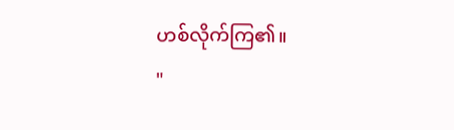ဟစ်လိုက်ကြ၏။
"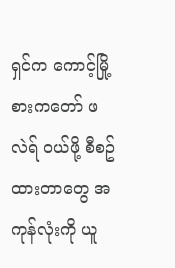ရှင်က ကောင့်မြို့စားကတော် ဖလဲရ် ဝယ်ဖို့ စီစဥ်ထားတာတွေ အကုန်လုံးကို ယူ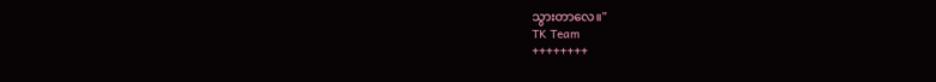သွားတာလေ။"
TK Team
++++++++